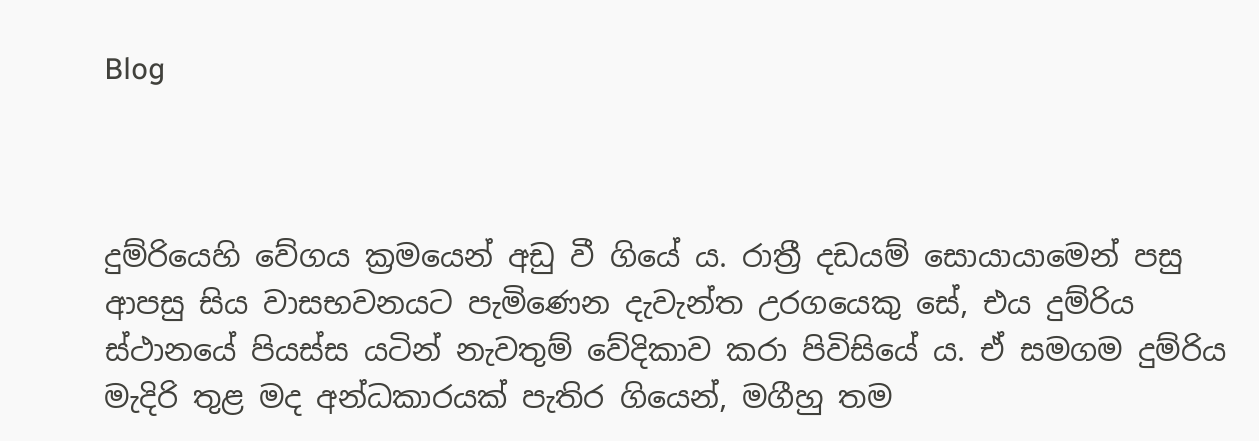Blog



දුම්රියෙහි වේගය ක්‍රමයෙන් අඩු වී ගියේ ය. රාත්‍රී දඩයම් සොයායාමෙන් පසු ආපසු සිය වාසභවනයට පැමිණෙන දැවැන්ත උරගයෙකු සේ, එය දුම්රිය ස්ථානයේ පියස්ස යටින් නැවතුම් වේදිකාව කරා පිවිසියේ ය. ඒ සමගම දුම්රිය මැදිරි තුළ මද අන්ධකාරයක් පැතිර ගියෙන්, මගීහු තම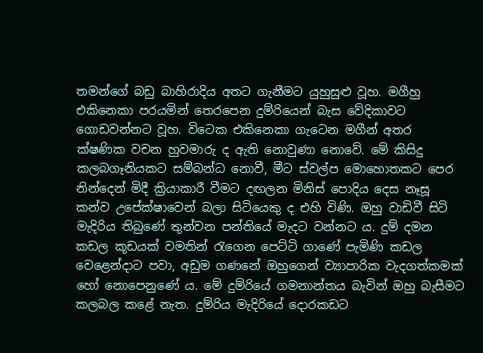තමන්ගේ බඩු බාහිරාදිය අතට ගැනීමට යුහුසුළු වූහ. මගීහු එකිනෙකා පරයමින් තෙරපෙන දුම්රියෙන් බැස වේදිකාවට ගොඩවන්නට වූහ. විටෙක එකිනෙකා ගැටෙන මගීන් අතර ක්ෂණික වචන හුවමාරු ද ඇති නොවුණා නොවේ. මේ කිසිදු කලබගෑනියකට සම්බන්ධ නොවී, මීට ස්වල්ප මොහොතකට පෙර නින්දෙන් මිදී ක්‍රියාකාරී වීමට දඟලන මිනිස් පොදිය දෙස නෑසූ කන්ව උපේක්ෂාවෙන් බලා සිටියෙකු ද එහි විණි. ඔහු වාඩිවී සිටි මැදිරිය තිබුණේ තුන්වන පන්තියේ මැදට වන්නට ය. දුම් දමන කඩල කූඩයක් වමතින් රැගෙන පෙට්ටි ගාණේ පැමිණි කඩල වෙළෙන්දාට පවා, අඩුම ගණනේ ඔහුගෙන් ව්‍යාපාරික වැදගත්කමක් හෝ නොපෙනුණේ ය. මේ දුම්රියේ ගමනාන්තය බැවින් ඔහු බැසීමට කලබල කළේ නැත. දුම්රිය මැදිරියේ දොරකඩට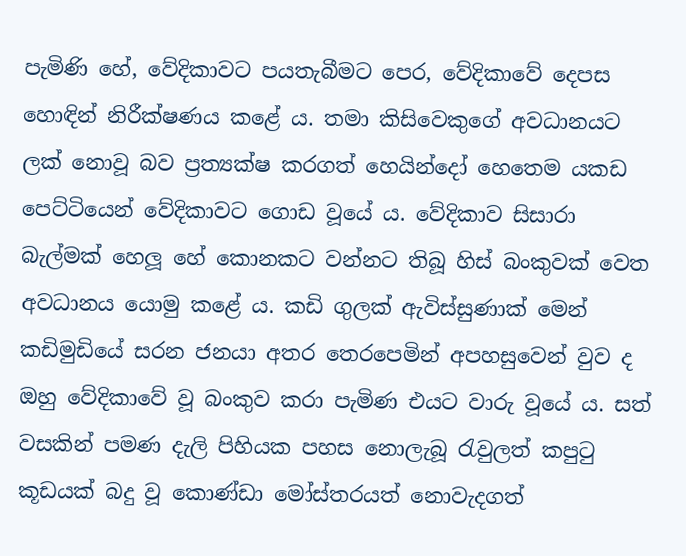පැමිණි හේ, වේදිකාවට පයතැබීමට පෙර, වේදිකාවේ දෙපස හොඳින් නිරීක්ෂණය කළේ ය. තමා කිසිවෙකුගේ අවධානයට ලක් නොවූ බව ප්‍රත්‍යක්ෂ කරගත් හෙයින්දෝ හෙතෙම යකඩ පෙට්ටියෙන් වේදිකාවට ගොඩ වූයේ ය. වේදිකාව සිසාරා බැල්මක් හෙලූ හේ කොනකට වන්නට තිබූ හිස් බංකුවක් වෙත අවධානය යොමු කළේ ය. කඩි ගුලක් ඇවිස්සුණාක් මෙන් කඩිමුඩියේ සරන ජනයා අතර තෙරපෙමින් අපහසුවෙන් වුව ද ඔහු වේදිකාවේ වූ බංකුව කරා පැමිණ එයට වාරු වූයේ ය. සත් වසකින් පමණ දැලි පිහියක පහස නොලැබූ රැවුලත් කපුටු කූඩයක් බදු වූ කොණ්ඩා මෝස්තරයත් නොවැදගත්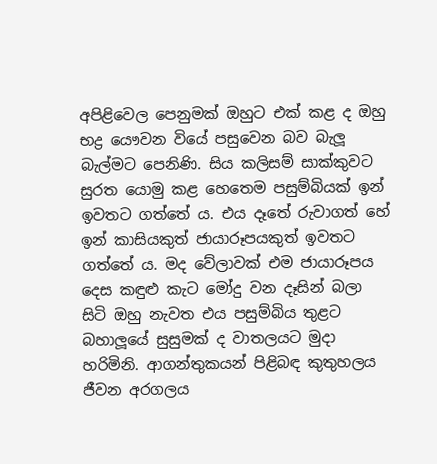අපිළිවෙල පෙනුමක් ඔහුට එක් කළ ද ඔහු භද්‍ර යෞවන වියේ පසුවෙන බව බැලූ බැල්මට පෙනිණි. සිය කලිසම් සාක්කුවට සුරත යොමු කළ හෙතෙම පසුම්බියක් ඉන් ඉවතට ගත්තේ ය. එය දෑතේ රුවාගත් හේ ඉන් කාසියකුත් ජායාරූපයකුත් ඉවතට ගත්තේ ය. මද වේලාවක් එම ජායාරූපය දෙස කඳුළු කැට මෝදු වන දෑසින් බලා සිටි ඔහු නැවත එය පසුම්බිය තුළට බහාලූයේ සුසුමක් ද වාතලයට මුදා හරිමිනි. ආගන්තුකයන් පිළිබඳ කුතුහලය ජීවන අරගලය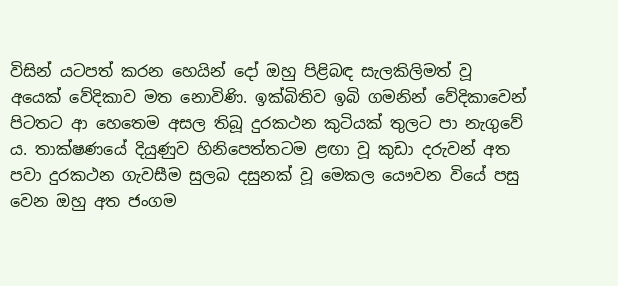විසින් යටපත් කරන හෙයින් දෝ ඔහු පිළිබඳ සැලකිලිමත් වූ අයෙක් වේදිකාව මත නොවිණි. ඉක්බිතිව ඉබි ගමනින් වේදිකාවෙන් පිටතට ආ හෙතෙම අසල තිබූ දුරකථන කුටියක් තුලට පා නැගුවේ ය. තාක්ෂණයේ දියුණුව හිනිපෙත්තටම ළඟා වූ කුඩා දරුවන් අත පවා දුරකථන ගැවසීම සුලබ දසුනක් වූ මෙකල යෞවන වියේ පසු වෙන ඔහු අත ජංගම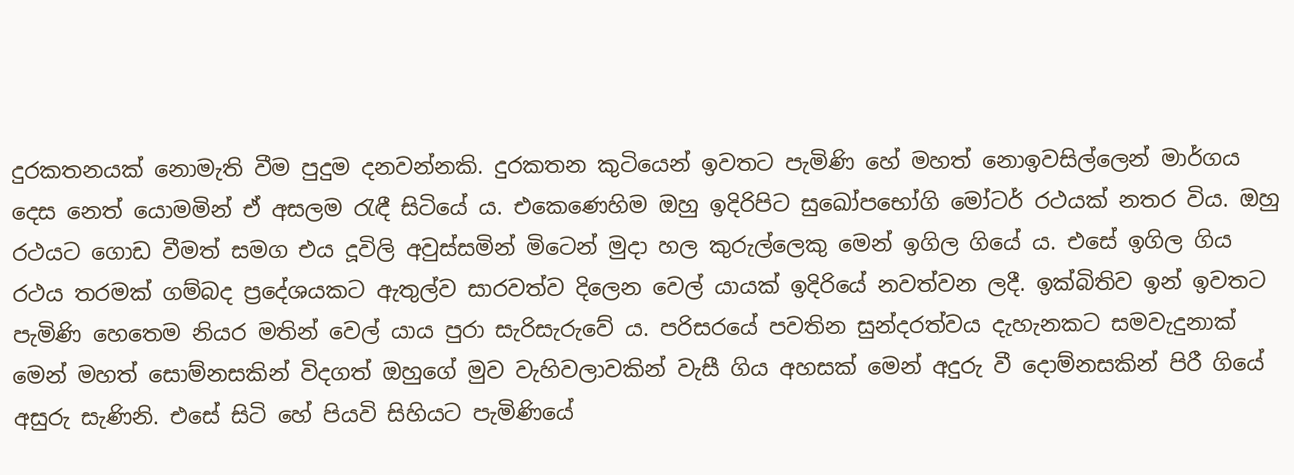දුරකතනයක් නොමැති වීම පුදුම දනවන්නකි. දුරකතන කුටියෙන් ඉවතට පැමිණි හේ මහත් නොඉවසිල්ලෙන් මාර්ගය දෙස නෙත් යොමමින් ඒ අසලම රැඳී සිටියේ ය. එකෙණෙහිම ඔහු ඉදිරිපිට සුඛෝපභෝගි මෝටර් රථයක් නතර විය. ඔහු රථයට ගොඩ වීමත් සමග එය දූවිලි අවුස්සමින් මිටෙන් මුදා හල කුරුල්ලෙකු මෙන් ඉගිල ගියේ ය. එසේ ඉගිල ගිය රථය තරමක් ගම්බද ප්‍රදේශයකට ඇතුල්ව සාරවත්ව දිලෙන වෙල් යායක් ඉදිරියේ නවත්වන ලදී. ඉක්බිතිව ඉන් ඉවතට පැමිණි හෙතෙම නියර මතින් වෙල්‍ යාය පුරා සැරිසැරුවේ ය. පරිසරයේ පවතින සුන්දරත්වය දැහැනකට සමවැදුනාක් මෙන් මහත් සොම්නසකින් විදගත් ඔහුගේ මුව වැහිවලාවකින් වැසී ගිය අහසක් මෙන් අදුරු වී දොම්නසකින් පිරී ගියේ අසුරු සැණිනි. එසේ සිටි හේ පියවි සිහියට පැමිණියේ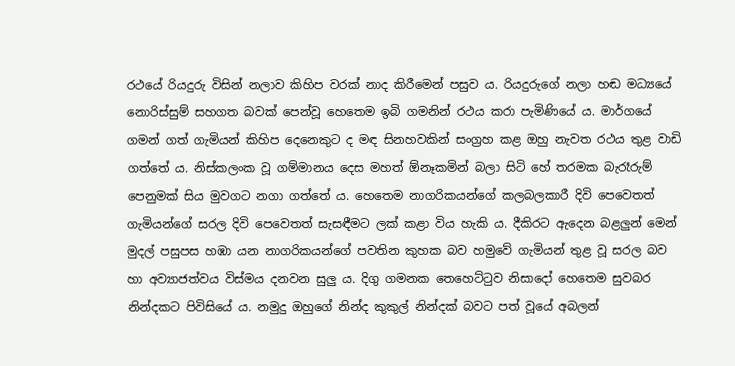රථයේ රියදුරු විසින් නලාව කිහිප වරක් නාද කිරීමෙන් පසුව ය. රියදුරුගේ නලා හඬ මධ්‍යයේ නොරිස්සුම් සහගත බවක් පෙන්වූ හෙතෙම ඉබි ගමනින් රථය කරා පැමිණියේ ය. මාර්ගයේ ගමන් ගත් ගැමියන් කිහිප දෙනෙකුට ද මඳ සිනහවකින් සංග්‍රහ කළ ඔහු නැවත රථය තුළ වාඩි ගත්තේ ය. නිස්කලංක වූ ගම්මානය දෙස මහත් ඕනෑකමින් බලා සිටි හේ තරමක බැරෑරුම් පෙනුමක් සිය මුවගට නගා ගත්තේ ය. හෙතෙම නාගරිකයන්ගේ කලබලකාරී දිවි පෙවෙතත් ගැමියන්ගේ සරල දිවි පෙවෙතත් සැසඳීමට ලක් කළා විය හැකි ය. දීකිරට ඇදෙන බළලුන් මෙන් මුදල් පසුපස හඹා යන නාගරිකයන්ගේ පවතින කුහක බව හමුවේ ගැමියන් තුළ වූ සරල බව හා අව්‍යාජත්වය විස්මය දනවන සුලු ය. දිගු ගමනක තෙහෙට්ටුව නිසාදෝ හෙතෙම සුවබර නින්දකට පිවිසියේ ය. නමුදු ඔහුගේ නින්ද කුකුල් නින්දක් බවට පත් වූයේ අබලන්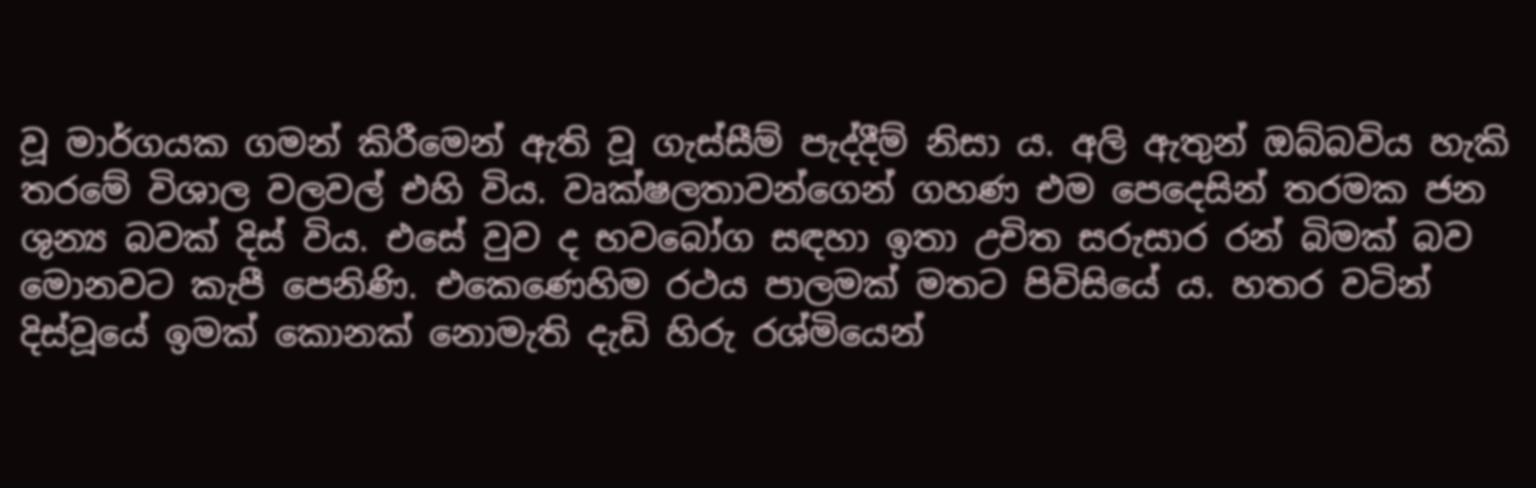වූ මාර්ගයක ගමන් කිරීමෙන් ඇති වූ ගැස්සීම් පැද්දීම් නිසා ය. අලි ඇතුන් ඔබ්බවිය හැකි තරමේ විශාල වලවල් එහි විය. වෘක්ෂලතාවන්ගෙන් ගහණ එම පෙදෙසින් තරමක ජන ශුන්‍ය බවක් දිස් විය. එසේ වුව ද භවබෝග සඳහා ඉතා උචිත සරුසාර රන් බිමක් බව මොනවට කැපී පෙනිණි. එකෙණෙහිම රථය පාලමක් මතට පිවිසියේ ය. හතර වටින් දිස්වූයේ ඉමක් කොනක් නොමැති දැඩි හිරු රශ්මියෙන්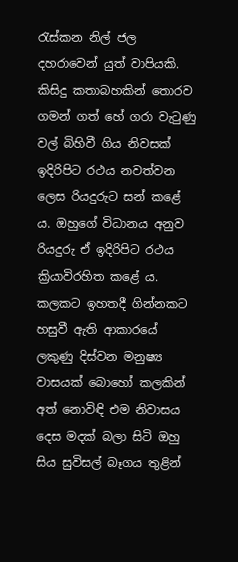රැස්කන නිල් ජල දහරාවෙන් යුත් වාපියකි. කිසිදු කතාබහකින් තොරව ගමන් ගත් හේ ගරා වැටුණු වල් බිහිවී ගිය නිවසක් ඉදිරිපිට රථය නවත්වන ලෙස රියදුරුට සන් කළේ ය. ඔහුගේ විධානය අනුව රියදුරු ඒ ඉදිරිපිට රථය ක්‍රියාවිරහිත කළේ ය. කලකට ඉහතදී ගින්නකට හසුවී ඇති ආකාරයේ ලකුණු දිස්වන මනුෂ්‍ය වාසයක් බොහෝ කලකින් අත් නොවිඳි එම නිවාසය දෙස මදක් බලා සිටි ඔහු සිය සුවිසල් බෑගය තුළින්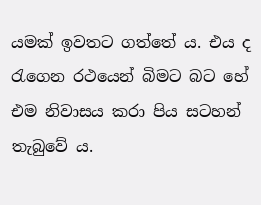යමක් ඉවතට ගත්තේ ය. එය ද රැගෙන රථයෙන් බිමට බට හේ එම නිවාසය කරා පිය සටහන් තැබුවේ ය.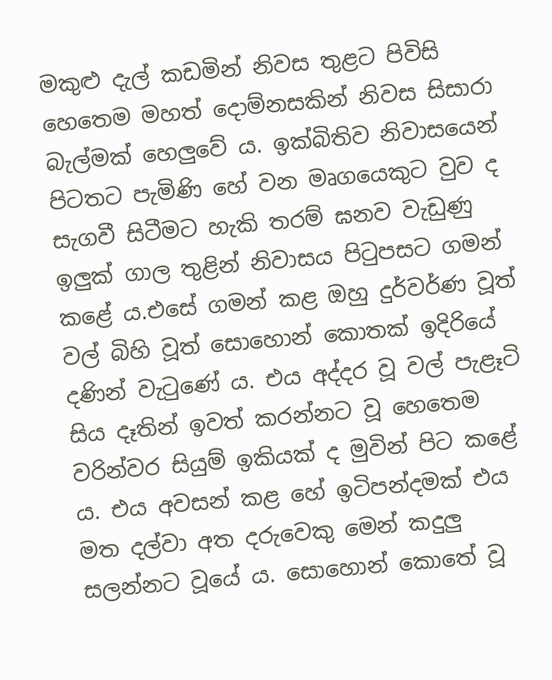මකුළු දැල් කඩමින් නිවස තුළට පිවිසි හෙතෙම මහත් දොම්නසකින් නිවස සිසාරා බැල්මක් හෙලුවේ ය. ඉක්බිතිව නිවාසයෙන් පිටතට පැමිණි හේ වන මෘගයෙකුට වුව ද සැගවී සිටීමට හැකි තරම් ඝනව වැඩුණු ඉලුක් ගාල තුළින් නිවාසය පිටුපසට ගමන් කළේ ය.එසේ ගමන් කළ ඔහු දුර්වර්ණ වූත් වල් බිහි වූත් සොහොන් කොතක් ඉදිරියේ දණින් වැටුණේ ය. එය අද්දර වූ වල් පැළෑටි සිය දෑතින් ඉවත් කරන්නට වූ හෙතෙම වරින්වර සියුම් ඉකියක් ද මුවින් පිට කළේ ය. එය අවසන් කළ හේ ඉටිපන්දමක් එය මත දල්වා අත දරුවෙකු මෙන් කදුලු සලන්නට වූයේ ය. සොහොන් කොතේ වූ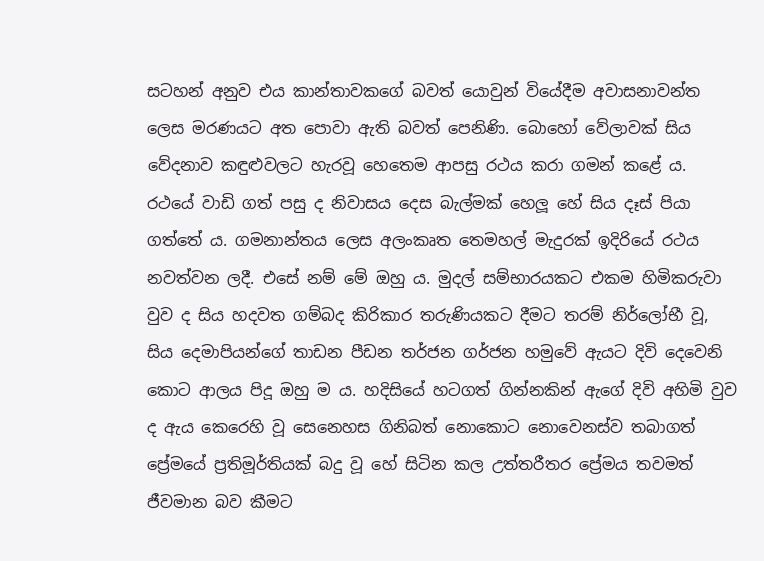සටහන් අනුව එය කාන්තාවකගේ බවත් යොවුන් වියේදීම අවාසනාවන්ත ලෙස මරණයට අත පොවා ඇති බවත් පෙනිණි. බොහෝ වේලාවක් සිය වේදනාව කඳුළුවලට හැරවූ හෙතෙම ආපසු රථය කරා ගමන් කළේ ය. රථයේ වාඩි ගත් පසු ද නිවාසය දෙස බැල්මක් හෙලූ හේ සිය දෑස් පියා ගත්තේ ය. ගමනාන්තය ලෙස අලංකෘත තෙමහල් මැදුරක් ඉදිරියේ රථය නවත්වන ලදී. එසේ නම් මේ ඔහු ය. මුදල් සම්භාරයකට එකම හිමිකරුවා වුව ද සිය හදවත ගම්බද කිරිකාර තරුණියකට දීමට තරම් නිර්ලෝභී වූ, සිය දෙමාපියන්ගේ තාඩන පීඩන තර්ජන ගර්ජන හමුවේ ඇයට දිවි දෙවෙනි කොට ආලය පිදූ ඔහු ම ය. හදිසියේ හටගත් ගින්නකින් ඇගේ දිවි අහිමි වුව ද ඇය කෙරෙහි වූ සෙනෙහස ගිනිබත් නොකොට නොවෙනස්ව තබාගත් ප්‍රේමයේ ප්‍රතිමූර්තියක් බදු වූ හේ සිටින කල උත්තරීතර ප්‍රේමය තවමත් ජීවමාන බව කීමට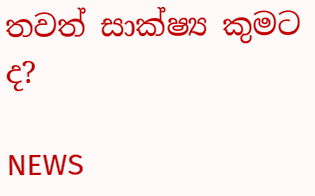තවත් සාක්ෂ්‍ය කුමට ද?

NEWS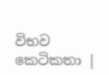විභව කෙටිකතා |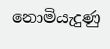නොමියැදුණු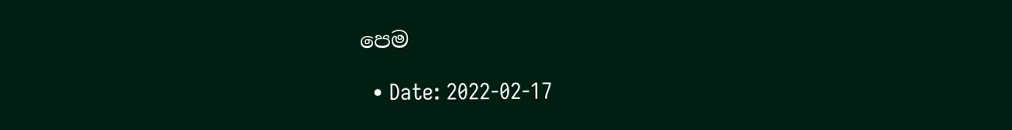පෙම

  • Date: 2022-02-17